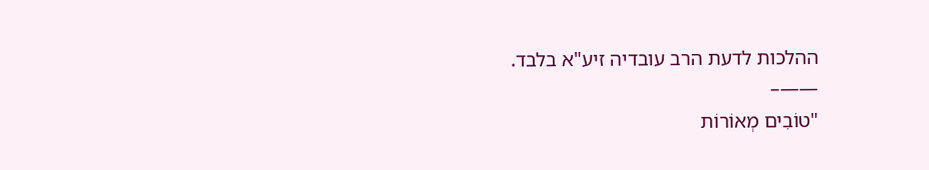ההלכות לדעת הרב עובדיה זיע"א בלבד.
——–
"טוֹבִים מְאוֹרוֹת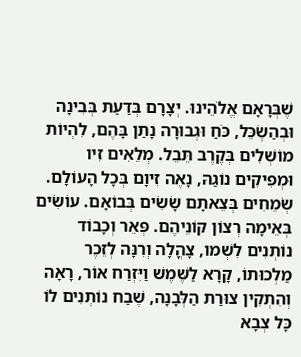שֶׁבְּרָאָם אֱלֹהֵינוּ. יְצָרָם בְּדַעַת בְּבִינָה וּבְהַשְׂכֵּל, כֹּחַ וּגְבוּרָה נָתַן בָּהֶם, לִהְיוֹת מוֹשְׁלִים בְּקֶרֶב תֵּבֵל. מְלֵאִים זִיו וּמְפִיקִים נוֹגַהּ, נָאֶה זִיוָם בְּכָל הָעוֹלָם. שְׂמֵחִים בְּצֵאתָם שָׂשִׂים בְּבוֹאָם. עוֹשִׂים בְּאֵימָה רְצוֹן קוֹנֵיהֶם. פְּאֵר וְכָבוֹד נוֹתְנִים לִשְׁמו, צָהֳלָה וְרִנָּה לְזֵכֶר מַלְכוּתוֹ, קָרָא לַשֶּׁמֶשׁ וַיִּזְרַח אוֹר, רָאָה וְהִתְקִין צוּרַת הַלְּבָנָה, שֶׁבַח נוֹתְנִים לוֹ כָּל צְבָא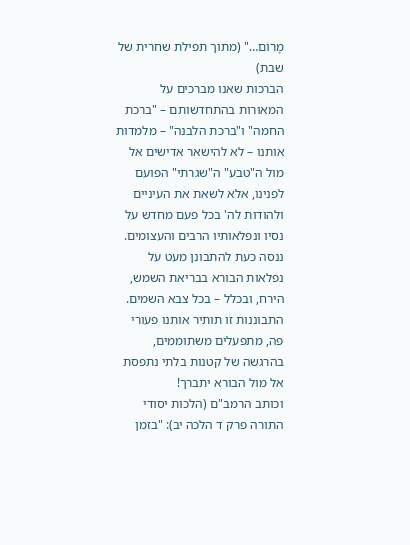מָרוֹם…" (מתוך תפילת שחרית של שבת)
הברכות שאנו מברכים על המאורות בהתחדשותם – "ברכת החמה" ו"ברכת הלבנה" – מלמדות אותנו – לא להישאר אדישים אל מול ה"טבע" ה"שגרתי" הפועם לפנינו, אלא לשאת את העיניים ולהודות לה' בכל פעם מחדש על נסיו ונפלאותיו הרבים והעצומים.
ננסה כעת להתבונן מעט על נפלאות הבורא בבריאת השמש, הירח, ובכלל – בכל צבא השמים. התבוננות זו תותיר אותנו פעורי פה, מתפעלים משתוממים, בהרגשה של קטנות בלתי נתפסת אל מול הבורא יתברך!
וכותב הרמב"ם (הלכות יסודי התורה פרק ד הלכה יב): "בזמן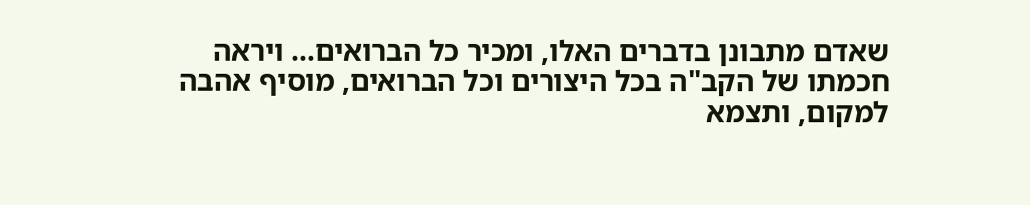שאדם מתבונן בדברים האלו, ומכיר כל הברואים… ויראה חכמתו של הקב"ה בכל היצורים וכל הברואים, מוסיף אהבה למקום, ותצמא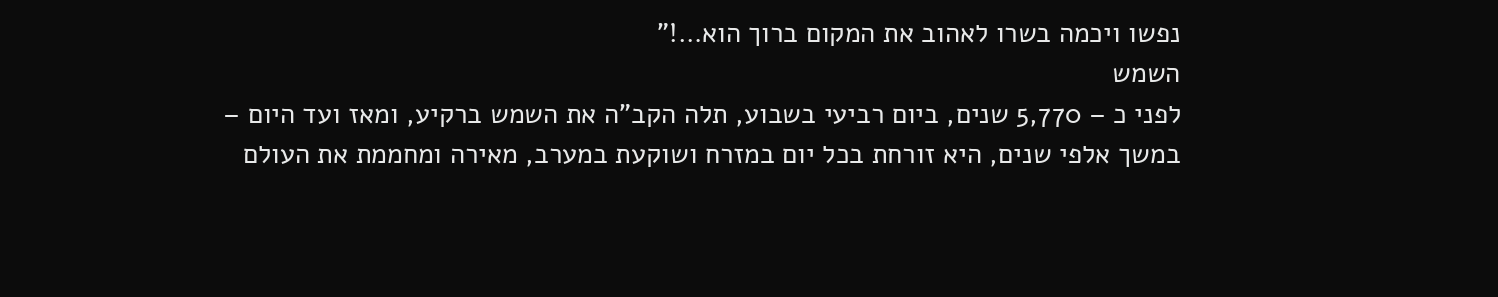נפשו ויכמה בשרו לאהוב את המקום ברוך הוא…!"
השמש
לפני כ – 5,770 שנים, ביום רביעי בשבוע, תלה הקב"ה את השמש ברקיע, ומאז ועד היום – במשך אלפי שנים, היא זורחת בכל יום במזרח ושוקעת במערב, מאירה ומחממת את העולם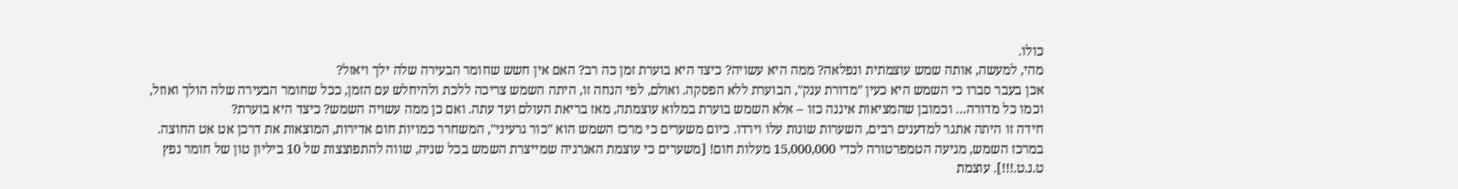כולו.
מהי, למעשה, אותה שמש עוצמתית ונפלאה? ממה היא עשויה? כיצד היא בוערת זמן כה רב? האם אין חשש שחומר הבעירה שלה ילך ויאזל?
אכן בעבר סברו כי השמש היא כעין "מדורת ענק", הבוערת ללא הפסקה. ואולם, לפי הנחה זו, היתה השמש צריכה ללכת ולהיחלש עם הזמן, ככל שחומר הבעירה שלה הולך ואוזל, וכמו כל מדורה… וכמובן שהמציאות איננה כזו – אלא השמש בוערת במלוא עוצמתה, מאז בריאת העולם ועד עתה. ואם כן ממה עשויה השמש? כיצד היא בוערת?
חידה זו היתה אתגר למדענים רבים, השערות שונות עלו וירדו. כיום משערים כי מרכז השמש הוא "כור גרעיני", המשחרר כמויות חום אדירות, המוצאות את דרכן אט אט החוצה. במרכז השמש, מגיעה הטמפרטורה לכדי 15,000,000 מעלות חום! [משערים כי עוצמת האנרגיה שמייצרת השמש בכל שניה, שווה להתפוצצות של 10 ביליון טון של חומר נפץ ט.נ.ט.!!!]. עוצמת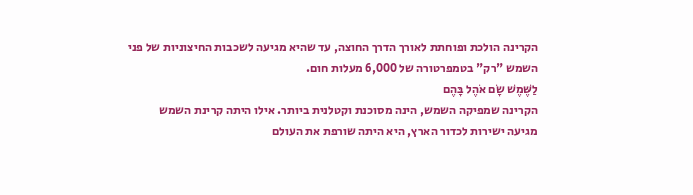הקרינה הולכת ופוחתת לאורך הדרך החוצה, עד שהיא מגיעה לשכבות החיצוניות של פני השמש "רק" בטמפרטורה של 6,000 מעלות חום.
לַשֶּׁמֶשׁ שָׂם אֹהֶל בָּהֶם
הקרינה שמפיקה השמש, הינה מסוכנת וקטלנית ביותר. אילו היתה קרינת השמש מגיעה ישירות לכדור הארץ, היא היתה שורפת את העולם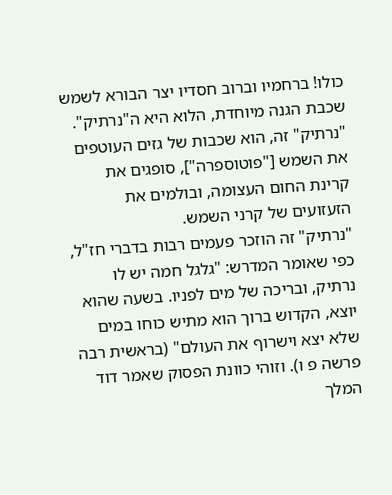כולו! ברחמיו וברוב חסדיו יצר הבורא לשמש שכבת הגנה מיוחדת, הלוא היא ה"נרתיק". "נרתיק" זה, הוא שכבות של גזים העוטפים את השמש ["פוטוספרה"], סופגים את קרינת החום העצומה, ובולמים את הזעזועים של קרני השמש.
"נרתיק" זה הוזכר פעמים רבות בדברי חז"ל, כפי שאומר המדרש: "גלגל חמה יש לו נרתיק, ובריכה של מים לפניו. בשעה שהוא יוצא, הקדוש ברוך הוא מתיש כוחו במים שלא יצא וישרוף את העולם" (בראשית רבה פרשה פ ו). וזוהי כוונת הפסוק שאמר דוד המלך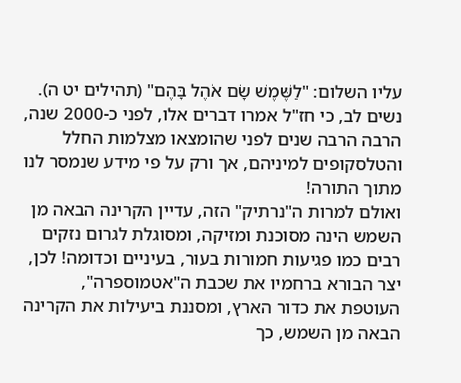עליו השלום: "לַשֶּׁמֶשׁ שָׂם אֹהֶל בָּהֶם" (תהילים יט ה).
נשים לב, כי חז"ל אמרו דברים אלו, לפני כ-2000 שנה, הרבה הרבה שנים לפני שהומצאו מצלמות החלל והטלסקופים למיניהם, אך ורק על פי מידע שנמסר לנו מתוך התורה!
ואולם למרות ה"נרתיק" הזה, עדיין הקרינה הבאה מן השמש הינה מסוכנת ומזיקה, ומסוגלת לגרום נזקים רבים כמו פגיעות חמורות בעור, בעיניים וכדומה! לכן, יצר הבורא ברחמיו את שכבת ה"אטמוספרה", העוטפת את כדור הארץ, ומסננת ביעילות את הקרינה הבאה מן השמש, כך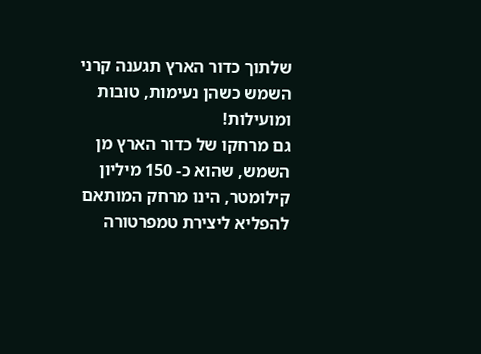שלתוך כדור הארץ תגענה קרני השמש כשהן נעימות, טובות ומועילות!
גם מרחקו של כדור הארץ מן השמש, שהוא כ- 150 מיליון קילומטר, הינו מרחק המותאם להפליא ליצירת טמפרטורה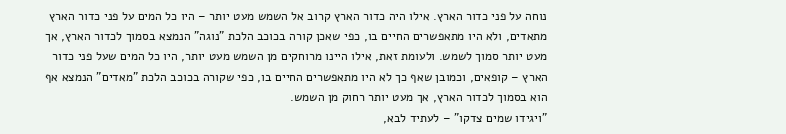נוחה על פני כדור הארץ. אילו היה כדור הארץ קרוב אל השמש מעט יותר – היו כל המים על פני כדור הארץ מתאדים, ולא היו מתאפשרים החיים בו, כפי שאכן קורה בכוכב הלכת "נוגה" הנמצא בסמוך לכדור הארץ, אך מעט יותר סמוך לשמש. ולעומת זאת, אילו היינו מרוחקים מן השמש מעט יותר, היו כל המים שעל פני כדור הארץ – קופאים, וכמובן שאף כך לא היו מתאפשרים החיים בו, כפי שקורה בכוכב הלכת "מאדים" הנמצא אף הוא בסמוך לכדור הארץ, אך מעט יותר רחוק מן השמש.
"ויגידו שמים צדקו" – לעתיד לבא,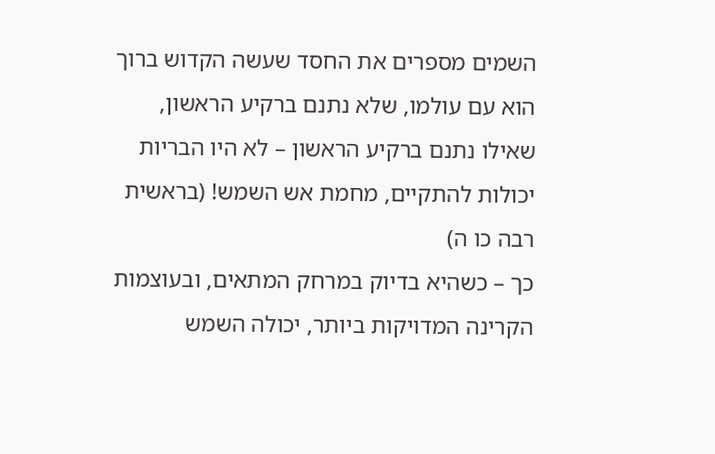השמים מספרים את החסד שעשה הקדוש ברוך הוא עם עולמו, שלא נתנם ברקיע הראשון, שאילו נתנם ברקיע הראשון – לא היו הבריות יכולות להתקיים, מחמת אש השמש! (בראשית רבה כו ה)
כך – כשהיא בדיוק במרחק המתאים, ובעוצמות הקרינה המדויקות ביותר, יכולה השמש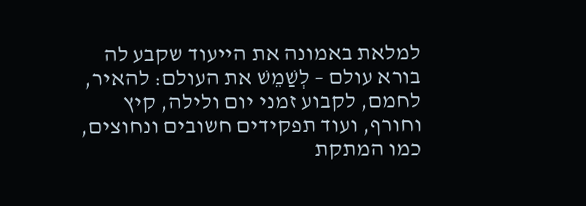למלאת באמונה את הייעוד שקבע לה בורא עולם – לְשַׁמֵשׁ את העולם: להאיר, לחמם, לקבוע זמני יום ולילה, קיץ וחורף, ועוד תפקידים חשובים ונחוצים, כמו המתקת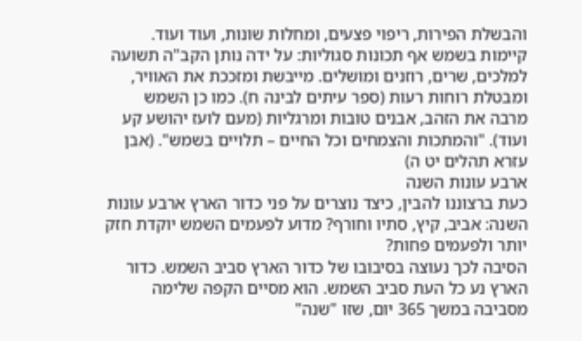והבשלת הפירות, ריפוי פצעים, ומחלות שונות, ועוד ועוד.
קיימות בשמש אף תכונות סגוליות: על ידה נותן הקב"ה תשועה למלכים, שרים, רוזנים ומושלים. מייבשת ומזככת את האוויר, ומבטלת רוחות רעות (ספר עיתים לבינה ח). כמו כן השמש מרבה את הזהב, אבנים טובות ומרגליות (מעם לועז יהושע קע ועוד). "והמתכות והצמחים וכל החיים – תלויים בשמש". (אבן עזרא תהלים יט ה)
ארבע עונות השנה
כעת ברצוננו להבין, כיצד נוצרים על פני כדור הארץ ארבע עונות השנה: אביב, קיץ, סתיו וחורף? מדוע לפעמים השמש יוקדת חזק יותר ולפעמים פחות?
הסיבה לכך נעוצה בסיבובו של כדור הארץ סביב השמש. כדור הארץ נע כל העת סביב השמש. הוא מסיים הקפה שלימה מסביבה במשך 365 יום, שזו "שנה"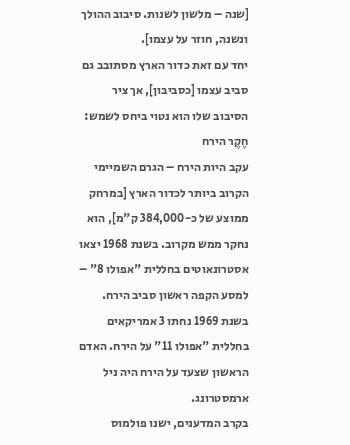[שנה – מלשון לשנות. סיבוב ההולך ונשנה, חוזר על עצמו].
יחד עם זאת כדור הארץ מסתובב גם סביב עצמו [כסביבון], אך ציר הסיבוב שלו הוא נטוי ביחס לשמש:
חֶקֶר הירח
עקב היות הירח – הגרם השמיימי הקרוב ביותר לכדור הארץ [במרחק ממוצע של כ-384,000 ק"מ], הוא נחקר ממש מקרוב. בשנת 1968 יצאו אסטרונאוטים בחללית "אפולו 8" – למסע הקפה ראשון סביב הירח. בשנת 1969 נחתו 3 אמריקאים בחללית "אפולו 11" על הירח. האדם הראשון שצעד על הירח היה ניל ארמסטרונג.
בקרב המדענים, ישנו פולמוס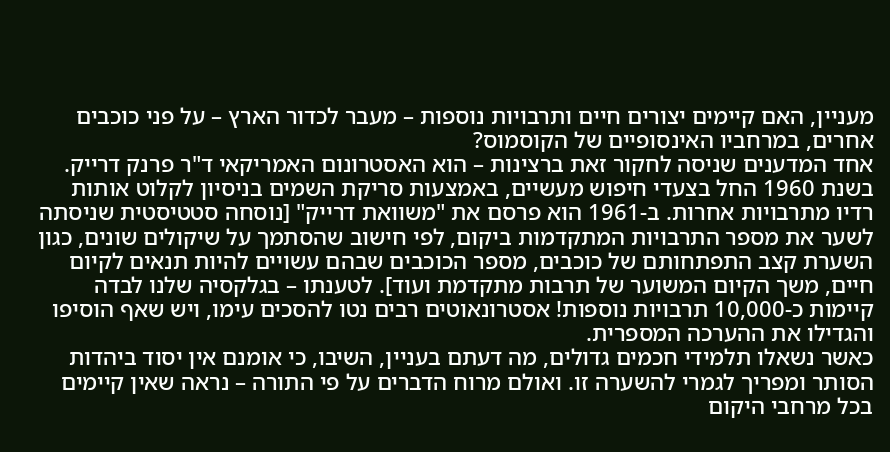מעניין, האם קיימים יצורים חיים ותרבויות נוספות – מעבר לכדור הארץ – על פני כוכבים אחרים, במרחביו האינסופיים של הקוסמוס?
אחד המדענים שניסה לחקור זאת ברצינות – הוא האסטרונום האמריקאי ד"ר פרנק דרייק. בשנת 1960 החל בצעדי חיפוש מעשיים, באמצעות סריקת השמים בניסיון לקלוט אותות רדיו מתרבויות אחרות. ב-1961 הוא פרסם את "משוואת דרייק" [נוסחה סטטיסטית שניסתה לשער את מספר התרבויות המתקדמות ביקום, לפי חישוב שהסתמך על שיקולים שונים, כגון השערת קצב התפתחותם של כוכבים, מספר הכוכבים שבהם עשויים להיות תנאים לקיום חיים, משך הקיום המשוער של תרבות מתקדמת ועוד]. לטענתו – בגלקסיה שלנו לבדה קיימות כ-10,000 תרבויות נוספות! אסטרונאוטים רבים נטו להסכים עימו, ויש שאף הוסיפו והגדילו את ההערכה המספרית.
כאשר נשאלו תלמידי חכמים גדולים, מה דעתם בעניין, השיבו, כי אומנם אין יסוד ביהדות הסותר ומפריך לגמרי להשערה זו. ואולם מרוח הדברים על פי התורה – נראה שאין קיימים בכל מרחבי היקום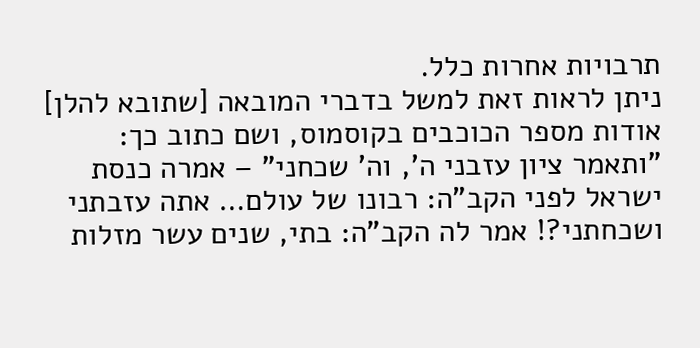תרבויות אחרות כלל.
ניתן לראות זאת למשל בדברי המובאה [שתובא להלן] אודות מספר הכוכבים בקוסמוס, ושם כתוב כך: "ותאמר ציון עזבני ה', וה' שכחני" – אמרה כנסת ישראל לפני הקב"ה: רבונו של עולם… אתה עזבתני ושכחתני?! אמר לה הקב"ה: בתי, שנים עשר מזלות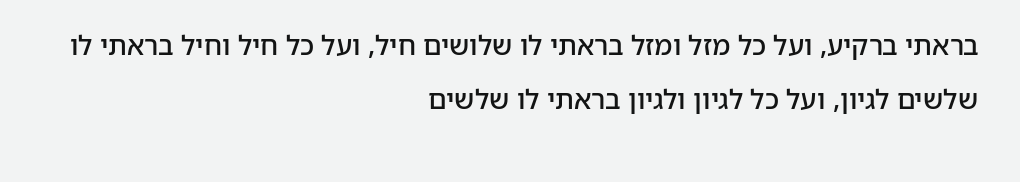בראתי ברקיע, ועל כל מזל ומזל בראתי לו שלושים חיל, ועל כל חיל וחיל בראתי לו שלשים לגיון, ועל כל לגיון ולגיון בראתי לו שלשים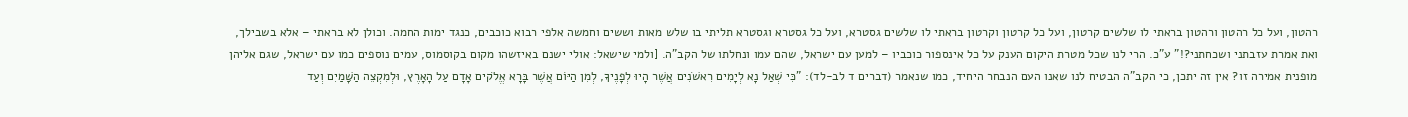רהטון, ועל כל רהטון ורהטון בראתי לו שלשים קרטון, ועל כל קרטון וקרטון בראתי לו שלשים גסטרא, ועל כל גסטרא וגסטרא תליתי בו שלש מאות וששים וחמשה אלפי רבוא כוכבים, כנגד ימות החמה. וכולן לא בראתי – אלא בשבילך, ואת אמרת עזבתני ושכחתני?!" ע"כ. הרי לנו שכל מטרת היקום הענק על כל אינספור כוכביו – למען עם ישראל, שהם עמו ונחלתו של הקב"ה. [ולמי שישאל: אולי ישנם באיזשהו מקום בקוסמוס, עמים נוספים כמו עם ישראל, שגם אליהן מופנית אמירה זו? אין זה יתכן, כי הקב"ה הבטיח לנו שאנו העם הנבחר היחיד, כמו שנאמר (דברים ד לב-לד): "כִּי שְׁאַל נָא לְיָמִים רִאשֹׁנִים אֲשֶׁר הָיוּ לְפָנֶיךָ, לְמִן הַיּוֹם אֲשֶׁר בָּרָא אֱלֹקים אָדָם עַל הָאָרֶץ, וּלְמִקְצֵה הַשָּׁמַיִם וְעַד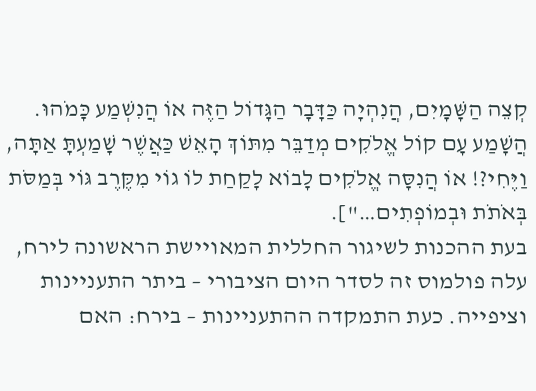קְצֵה הַשָּׁמָיִם, הֲנִהְיָה כַּדָּבָר הַגָּדוֹל הַזֶּה אוֹ הֲנִשְׁמַע כָּמֹהוּ. הֲשָׁמַע עָם קוֹל אֱלֹקִים מְדַבֵּר מִתּוֹךְ הָאֵשׁ כַּאֲשֶׁר שָׁמַעְתָּ אַתָּה, וַיֶּחִי?! אוֹ הֲנִסָּה אֱלֹקִים לָבוֹא לָקַחַת לוֹ גוֹי מִקֶּרֶב גּוֹי בְּמַסֹּת בְּאֹתֹת וּבְמוֹפְתִים…"].
בעת ההכנות לשיגור החללית המאויישת הראשונה לירח, עלה פולמוס זה לסדר היום הציבורי – ביתר התעניינות וציפייה. כעת התמקדה ההתעניינות – בירח: האם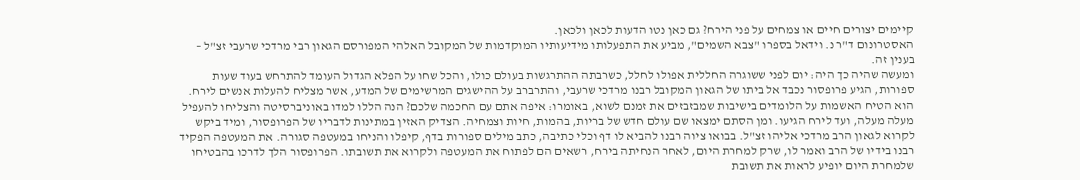קיימים יצורים חיים או צמחים על פני הירח? גם כאן נטו הדעות לכאן ולכאן.
האסטרונום ד"ר נ. וידאל בספרו "צבא השמים", מביע את התפעלותו מידיעותיו המוקדמות של המקובל האלהי המפורסם הגאון רבי מרדכי שרעבי זצ"ל – בענין זה.
ומעשה שהיה כך היה: יום לפני ששוגרה החללית אפולו לחלל, כשרבתה ההתרגשות בעולם כולו, והכל שחו על הפלא הגדול העומד להתרחש בעוד שעות ספורות, הגיע פרופסור נכבד אל ביתו של הגאון המקובל רבנו מרדכי שרעבי, והתרברב על ההישגים המרשימים של המדע, אשר מצליח להעלות אנשים לירח. הוא הטיח האשמות על הלומדים בישיבות שמבזבזים את זמנם לשוא, באומרו: איפה אתם עם החכמה שלכם? הנה הללו למדו באוניברסיטה והצליחו להעפיל מעלה מעלה, ועד לירח הגיעו. ומן הסתם ימצאו שם עולם חדש של בריות, בהמות, חיות וצמחיה. הצדיק האזין במתינות לדבריו של הפרופסור, ומיד ביקש לקרוא לגאון הרב מרדכי אליהו זצ"ל. בבואו ציוה רבנו להביא לו דף וכלי כתיבה, כתב מילים ספורות בדף, קיפלו והניחו במעטפה סגורה. את המעטפה הפקיד רבנו בידיו של הרב ואמר לו, שרק למחרת היום, לאחר הנחיתה בירח, רשאים הם לפתוח את המעטפה ולקרוא את תשובתו. הפרופסור הלך לדרכו בהבטיחו שלמחרת היום יופיע לראות את תשובת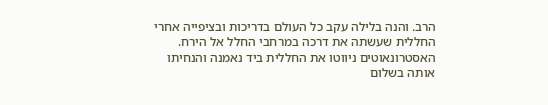הרב. והנה בלילה עקב כל העולם בדריכות ובציפייה אחרי החללית שעשתה את דרכה במרחבי החלל אל הירח. האסטרונאוטים ניווטו את החללית ביד נאמנה והנחיתו אותה בשלום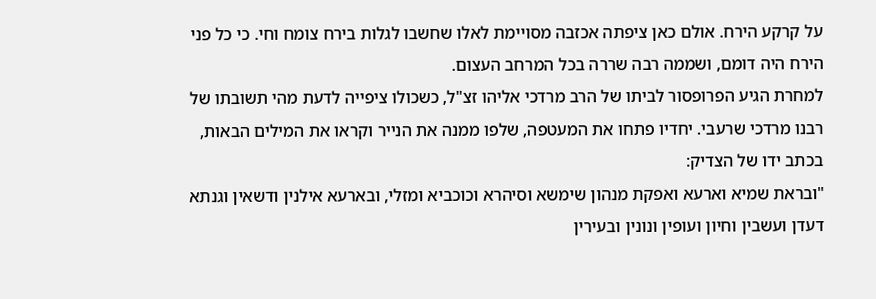על קרקע הירח. אולם כאן ציפתה אכזבה מסויימת לאלו שחשבו לגלות בירח צומח וחי. כי כל פני הירח היה דומם, ושממה רבה שררה בכל המרחב העצום.
למחרת הגיע הפרופסור לביתו של הרב מרדכי אליהו זצ"ל, כשכולו ציפייה לדעת מהי תשובתו של רבנו מרדכי שרעבי. יחדיו פתחו את המעטפה, שלפו ממנה את הנייר וקראו את המילים הבאות, בכתב ידו של הצדיק:
"ובראת שמיא וארעא ואפקת מנהון שימשא וסיהרא וכוכביא ומזלי, ובארעא אילנין ודשאין וגנתא דעדן ועשבין וחיון ועופין ונונין ובעירין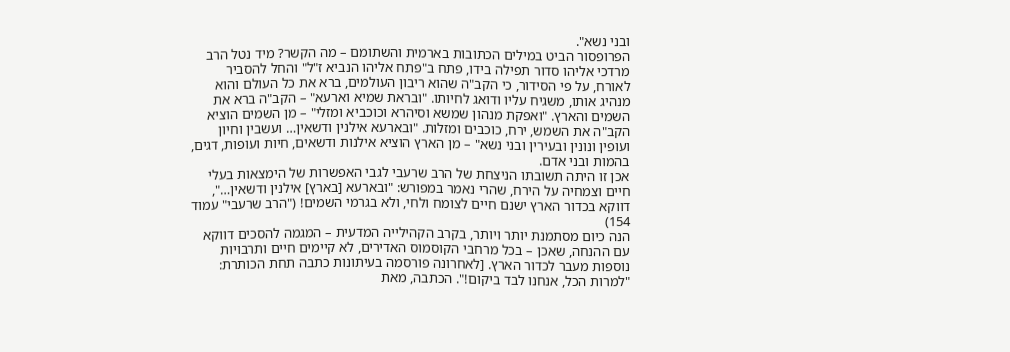ובני נשא".
הפרופסור הביט במילים הכתובות בארמית והשתומם – מה הקשר? מיד נטל הרב מרדכי אליהו סדור תפילה בידו, פתח ב"פתח אליהו הנביא ז"ל" והחל להסביר לאורח, על פי הסידור, כי הקב"ה שהוא ריבון העולמים, ברא את כל העולם והוא מנהיג אותו, משגיח עליו ודואג לחיותו. "ובראת שמיא וארעא" – הקב"ה ברא את השמים והארץ. "ואפקת מנהון שמשא וסיהרא וכוכביא ומזלי" – מן השמים הוציא הקב"ה את השמש, ירח, כוכבים ומזלות. "ובארעא אילנין ודשאין… ועשבין וחיון ועופין ונונין ובעירין ובני נשא" – מן הארץ הוציא אילנות ודשאים, חיות ועופות, דגים, בהמות ובני אדם.
אכן זו היתה תשובתו הניצחת של הרב שרעבי לגבי האפשרות של הימצאות בעלי חיים וצמחיה על הירח, שהרי נאמר במפורש: "ובארעא [בארץ] אילנין ודשאין…", דווקא בכדור הארץ ישנם חיים לצומח ולחי, ולא בגרמי השמים! ("הרב שרעבי" עמוד 154)
הנה כיום מסתמנת יותר ויותר, בקרב הקהילייה המדעית – המגמה להסכים דווקא עם ההנחה, שאכן – בכל מרחבי הקוסמוס האדירים, לא קיימים חיים ותרבויות נוספות מעבר לכדור הארץ. [לאחרונה פורסמה בעיתונות כתבה תחת הכותרת: "למרות הכל, אנחנו לבד ביקום!". הכתבה, מאת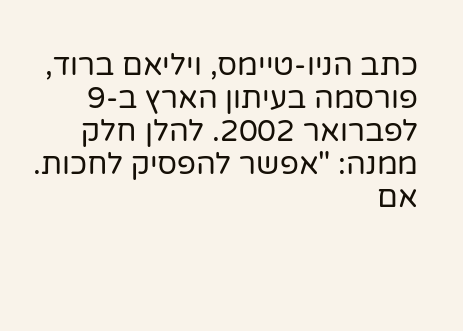כתב הניו-טיימס, ויליאם ברוד, פורסמה בעיתון הארץ ב-9 לפברואר 2002. להלן חלק ממנה: "אפשר להפסיק לחכות. אם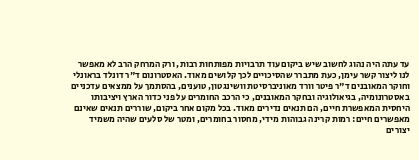עד עתה היה נהוג לחשוב שיש ביקום עוד תרבויות מפותחות רבות, ורק המרחק הרב לא מאפשר לנו ליצור קשר עימן, כעת מתברר שהסיכויים לכך קלושים מאוד. האסטרונום ד"ר דונלד בראונלי וחוקר המאובנים ד"ר פיטר וורד מאוניברסיטת וושינגטון, טוענים, בהסתמך על ממצאים עדכניים באסטרונומיה, בגיאולוגיה ובחקר המאובנים, כי הרכב החומרים על פני כדור הארץ ויציבותו היחסית המאפשרת חיים, הם תנאים נדירים מאוד. בכל מקום אחר ביקום, שוררים תנאים שאינם מאפשרים חיים: רמות קרינה גבוהות מידי, מחסור בחומרים, ומטר של סלעים שהיה משמיד יצורים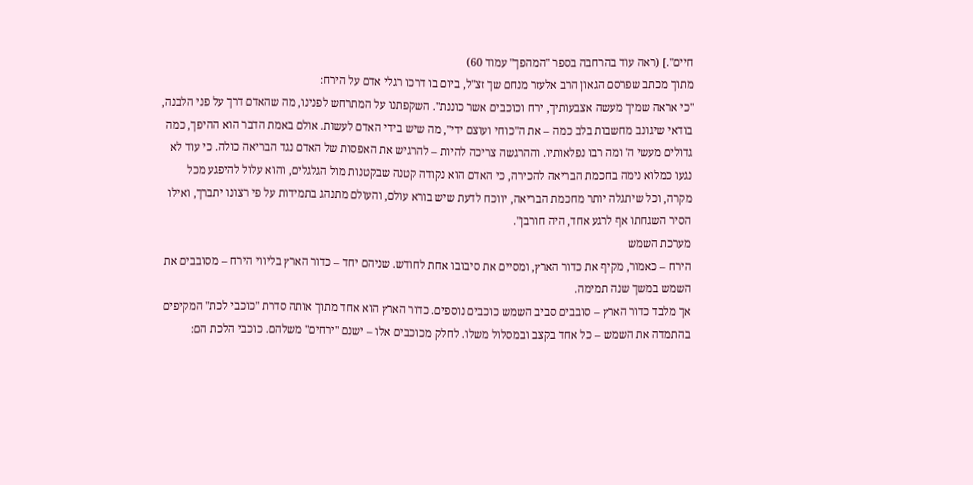חיים".] (ראה עוד בהרחבה בספר "המהפך" עמוד 60)
מתוך מכתב שפרסם הגאון הרב אלעזר מנחם שך זצ"ל, ביום בו דרכו רגלי אדם על הירח:
"כי אראה שמיך מעשה אצבעותיך, ירח וכוכבים אשר כוננת". השקפתנו על המתרחש לפנינו, מה שהאדם דרך על פני הלבנה, בודאי שיגונב מחשבות בלב כמה – את ה"כוחי ועוצם ידי", מה שיש בידי האדם לעשות. אולם באמת הדבר הוא ההיפך, כמה גדולים מעשי ה' ומה רבו נפלאותיו. וההרגשה צריכה להיות – להרגיש את האפסות של האדם נגד הבריאה כולה. כי עוד לא נגעו כמלוא נימה בחכמת הבריאה להכירה, כי האדם הוא נקודה קטנה שבקטנות מול הגלגלים, והוא עלול להיפגע מכל מקרה, וכל שיתגלה יותר מחכמת הבריאה, יווכח לדעת שיש בורא עולם, והעולם מתנהג בתמידות על פי רצונו יתברך, ואילו הסיר השגחתו אף לרגע אחד, היה חורבן".
מערכת השמש
הירח – כאמור, מקיף את כדור הארץ, ומסיים את סיבובו אחת לחודש. שניהם יחד – כדור הארץ בליווי הירח – מסובבים את השמש במשך שנה תמימה.
אך מלבד כדור הארץ – סובבים סביב השמש כוכבים נוספים. כדור הארץ הוא אחד מתוך אותה סדרת "כוכבי לכת" המקיפים בהתמדה את השמש – כל אחד בקצב ובמסלול משלו. לחלק מכוכבים אלו – ישנם "ירחים" משלהם. כוכבי הלכת הם: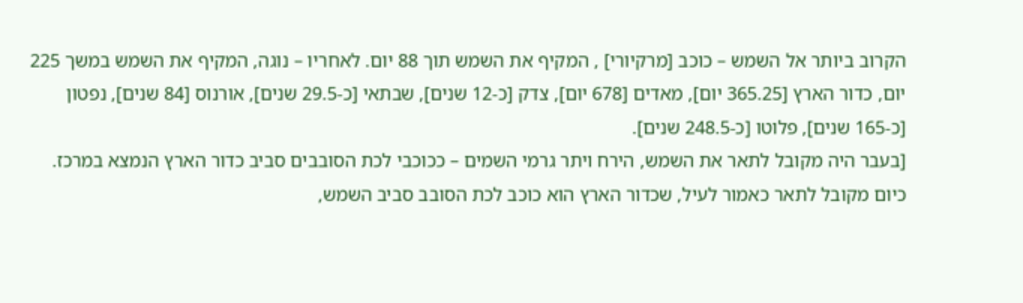הקרוב ביותר אל השמש – כוכב [מרקיורי] , המקיף את השמש תוך 88 יום. לאחריו – נוגה, המקיף את השמש במשך 225 יום, כדור הארץ [365.25 יום], מאדים [678 יום], צדק [כ-12 שנים], שבתאי [כ-29.5 שנים], אורנוס [84 שנים], נפטון [כ-165 שנים], פלוטו [כ-248.5 שנים].
[בעבר היה מקובל לתאר את השמש, הירח ויתר גרמי השמים – ככוכבי לכת הסובבים סביב כדור הארץ הנמצא במרכז. כיום מקובל לתאר כאמור לעיל, שכדור הארץ הוא כוכב לכת הסובב סביב השמש,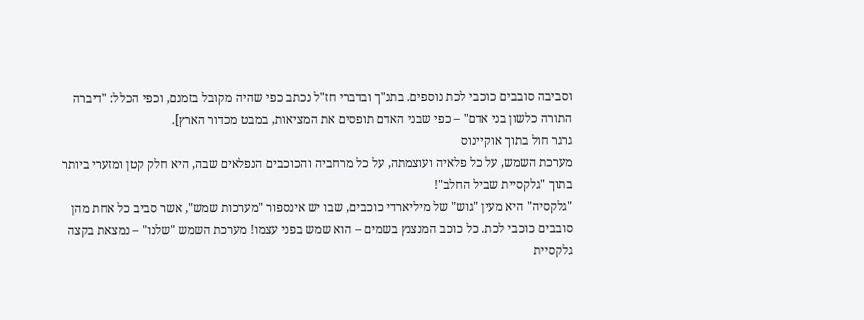וסביבה סובבים כוכבי לכת נוספים. בתנ"ך ובדברי חז"ל נכתב כפי שהיה מקובל בזמנם, וכפי הכלל: "דיברה התורה כלשון בני אדם" – כפי שבני האדם תופסים את המציאות, במבט מכדור הארץ].
גרגר חול בתוך אוקיינוס
מערכת השמש, על כל פלאיה ועוצמתה, על כל מרחביה והכוכבים הנפלאים שבה, היא חלק קטן ומזערי ביותר בתוך "גלקסיית שביל החלב"!
"גלקסיה" היא מעין "גוש" של מיליארדי כוכבים, שבו יש אינספור "מערכות שמש", אשר סביב כל אחת מהן סובבים כוכבי לכת. כל כוכב המנצנץ בשמים – הוא שמש בפני עצמו! מערכת השמש "שלנו" – נמצאת בקצה גלקסיית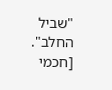"שביל החלב".
[חכמי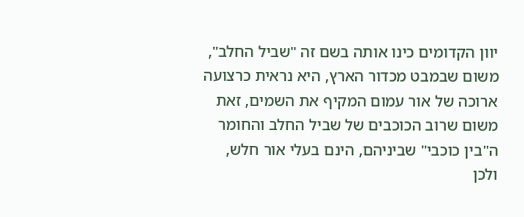יוון הקדומים כינו אותה בשם זה "שביל החלב", משום שבמבט מכדור הארץ, היא נראית כרצועה ארוכה של אור עמום המקיף את השמים, זאת משום שרוב הכוכבים של שביל החלב והחומר ה"בין כוכבי" שביניהם, הינם בעלי אור חלש, ולכן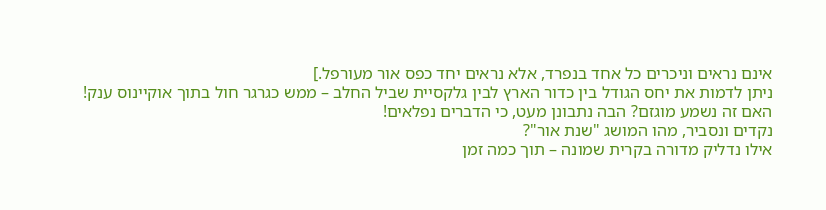אינם נראים וניכרים כל אחד בנפרד, אלא נראים יחד כפס אור מעורפל.]
ניתן לדמות את יחס הגודל בין כדור הארץ לבין גלקסיית שביל החלב – ממש כגרגר חול בתוך אוקיינוס ענק! האם זה נשמע מוגזם? הבה נתבונן מעט, כי הדברים נפלאים!
נקדים ונסביר, מהו המושג "שנת אור"?
אילו נדליק מדורה בקרית שמונה – תוך כמה זמן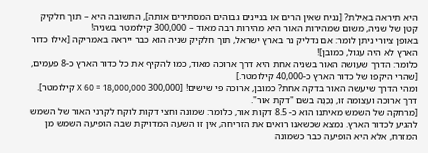היא תיראה באֵילת? [נניח שאין הרים או בניינים גבוהים המסתירים אותה], התשובה היא – תוך חלקיק קטן של שניה, משום שמהירות האור היא מהירות רבה מאוד – 300,000 קילומטר בשניה!
באופן ציורי ניתן לומר: אם נדליק נר בארץ ישראל, תוך חלקיק שניה הוא כבר ייראה באמריקה [אילו כדור הארץ לא היה עגול, כמובן]!
כלומר: הדרך שעושה האור בשניה אחת היא דרך ארוכה מאוד, כמו להקיף את כל כדור הארץ כ-8 פעמים, [שהרי היקפו של כדור הארץ כ-40,000 קילומטר.]
ומהי הדרך שיעשה האור בדקה אחת? כמובן, ארוכה פי שישים! [300,000 X 60 = 18,000,000 קילומטר]. דרך ארוכה ועצומה זו, נְכַנֶּה בשם "דקת אור".
[מרחקה של השמש מאיתנו הוא כ- 8.5 דקות אור, כלומר: שמונה וחצי דקות לוקח לקרני האור של השמש להגיע לכדור הארץ. נמצא שכשאנו רואים את הזריחה, אין זו השעה המדויקת שבה הופיעה השמש מן המזרח, אלא היא הופיעה כבר כשמונה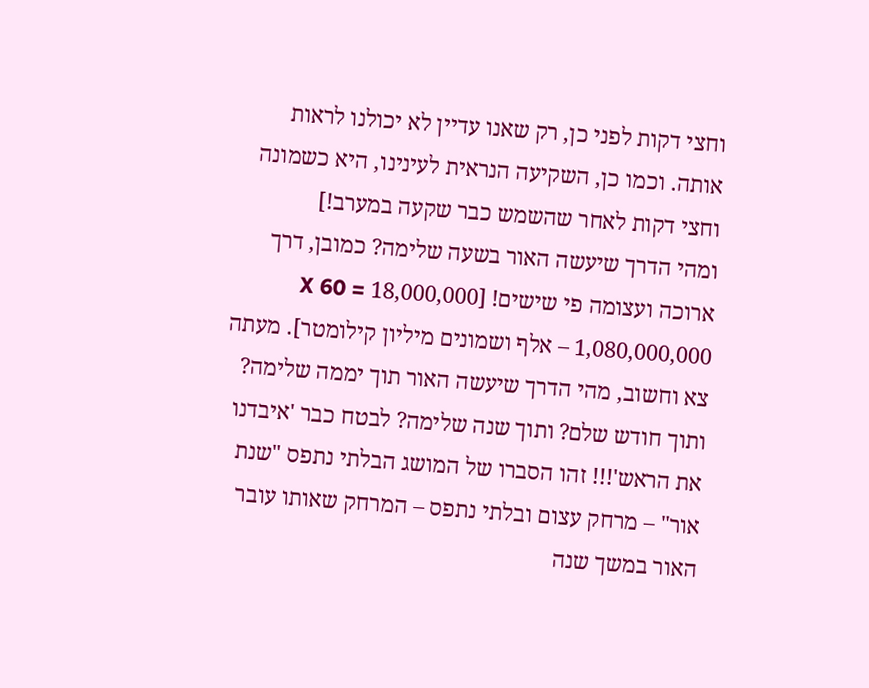וחצי דקות לפני כן, רק שאנו עדיין לא יכולנו לראות אותה. וכמו כן, השקיעה הנראית לעינינו, היא כשמונה וחצי דקות לאחר שהשמש כבר שקעה במערב!]
ומהי הדרך שיעשה האור בשעה שלימה? כמובן, דרך ארוכה ועצומה פי שישים! [18,000,000 X 60 = 1,080,000,000 – אלף ושמונים מיליון קילומטר]. מעתה צא וחשוב, מהי הדרך שיעשה האור תוך יממה שלימה? ותוך חודש שלם? ותוך שנה שלימה? לבטח כבר 'איבדנו את הראש'!!! זהו הסברו של המושג הבלתי נתפס "שנת אור" – מרחק עצום ובלתי נתפס – המרחק שאותו עובר האור במשך שנה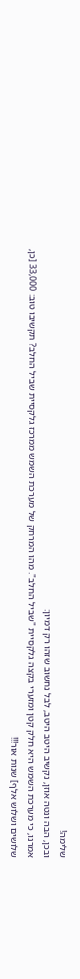שלימה!
ובכן, הבה ונטה אוזן, נקשיב היטב היטב, לבל נחשוב שזהו רק דמיון:
אמרנו, כי מערכת השמש היא חלק קטן ומזערי בקצה גלקסיית "שביל החלב". מהו המרחק של מערכת השמש ממרכז גלקסיית שביל החלב? תקשיבו טוב: 33,000 [כן, שלושים ושלוש אלף] שנות אור!!!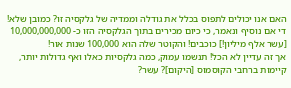האם אנו יכולים לתפוס בכלל את גודלה וממדיה של גלקסיה זו? כמובן שלא! די אם נוסיף ונאמר, כי כיום מכירים בתוך הגלקסיה הזו כ- 10,000,000,000 [עשר אלף מיליון!] כוכבים! והקוטר שלה הוא 100,000 שנות אור!
אך זה עדיין לא הכל! תנשמו עמוק, כמה גלקסיות כאלו ואף גדולות יותר, קיימות ברחבי הקוסמוס [היקום]? עשר?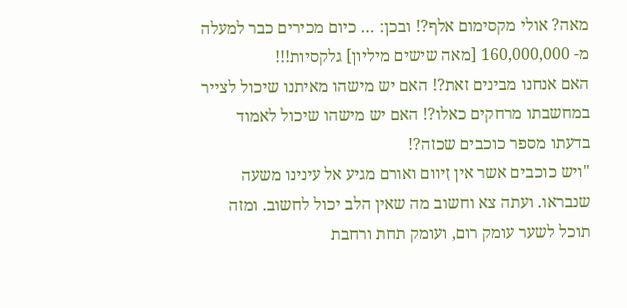מאה? אולי מקסימום אלף?! ובכן: … כיום מכירים כבר למעלה מ- 160,000,000 [מאה שישים מיליון] גלקסיות!!!
האם אנחנו מבינים זאת?! האם יש מישהו מאיתנו שיכול לצייר במחשבתו מרחקים כאלו?! האם יש מישהו שיכול לאמוד בדעתו מספר כוכבים שכזה?!
"ויש כוכבים אשר אין זִיוום ואורם מגיע אל עינינו משעה שנבראו. ועתה צא וחשוב מה שאין הלב יכול לחשוב. ומזה תוכל לשער עומק רום, ועומק תחת ורחבת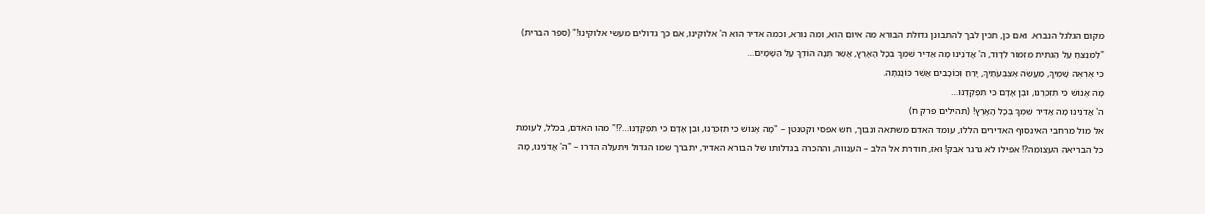מקום הגלגל הנברא. ואם כן, תכין לבך להתבונן גדולת הבורא מה איום הוא, ומה נורא, וכמה אדיר הוא ה' אלוקינו, אם כך גדולים מעשי אלוקינו!" (ספר הברית)
"לַמְנַצֵּחַ עַל הַגִּתִּית מִזְמוֹר לְדָוִד, ה' אֲדֹנֵינוּ מָה אַדִּיר שִׁמְךָ בְּכָל הָאָרֶץ, אֲשֶׁר תְּנָה הוֹדְךָ עַל הַשָּׁמָיִם…
כִּי אֶרְאֶה שָׁמֶיךָ, מַעֲשֵׂה אֶצְבְּעֹתֶיךָ, יָרֵחַ וְכוֹכָבִים אֲשֶׁר כּוֹנָנְתָּה.
מָה אֱנוֹשׁ כִּי תִזְכְּרֶנּוּ, וּבֶן אָדָם כִּי תִפְקְדֶנּוּ…
ה' אֲדֹנֵינוּ מָה אַדִּיר שִׁמְךָ בְּכָל הָאָרֶץ! (תהילים פרק ח)
אל מול מרחבי האינסוף האדירים הללו, עומד האדם משתאה ונבוך, חש אפסי וקטנטן – "מָה אֱנוֹשׁ כִּי תִזְכְּרֶנּוּ, וּבֶן אָדָם כִּי תִפְקְדֶנּוּ…?!" מהו האדם, בכלל, לעומת כל הבריאה העצומה?! אפילו לא גרגר אבק! ואז, חודרת אל הלב – הענווה, וההכרה בגדלותו של הבורא האדיר, יתברך שמו הגדול ויתעלה הדרו – "ה' אֲדֹנֵינוּ, מָה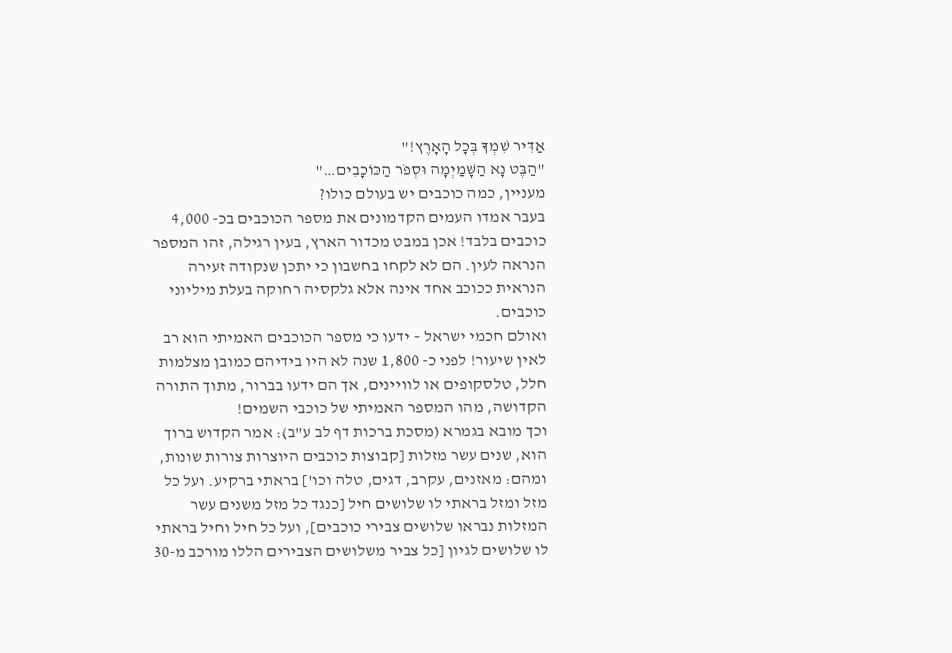אַדִּיר שִׁמְךָ בְּכָל הָאָרֶץ!"
"הַבֶּט נָא הַשָּׁמַיְמָה וּסְפֹר הַכּוֹכָבִים…"
מעניין, כמה כוכבים יש בעולם כולו?
בעבר אמדו העמים הקדמונים את מספר הכוכבים בכ- 4,000 כוכבים בלבד! אכן במבט מכדור הארץ, בעין רגילה, זהו המספר הנראה לעין. הם לא לקחו בחשבון כי יתכן שנקודה זעירה הנראית ככוכב אחד אינה אלא גלקסיה רחוקה בעלת מיליוני כוכבים.
ואולם חכמי ישראל – ידעו כי מספר הכוכבים האמיתי הוא רב לאין שיעור! לפני כ- 1,800 שנה לא היו בידיהם כמובן מצלמות חלל, טלסקופים או לוויינים, אך הם ידעו בברור, מתוך התורה הקדושה, מהו המספר האמיתי של כוכבי השמים!
וכך מובא בגמרא (מסכת ברכות דף לב ע"ב): אמר הקדוש ברוך הוא, שנים עשר מזלות [קבוצות כוכבים היוצרות צורות שונות, ומהם: מאזנים, עקרב, דגים, טלה וכו'] בראתי ברקיע. ועל כל מזל ומזל בראתי לו שלושים חיל [כנגד כל מזל משנים עשר המזלות נבראו שלושים צבירי כוכבים], ועל כל חיל וחיל בראתי לו שלושים לגיון [כל צביר משלושים הצבירים הללו מורכב מ-30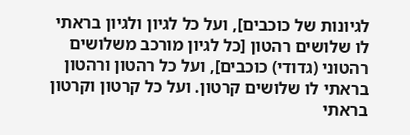לגיונות של כוכבים], ועל כל לגיון ולגיון בראתי לו שלושים רהטון [כל לגיון מורכב משלושים רהטוני (גדודי) כוכבים], ועל כל רהטון ורהטון בראתי לו שלושים קרטון. ועל כל קרטון וקרטון בראתי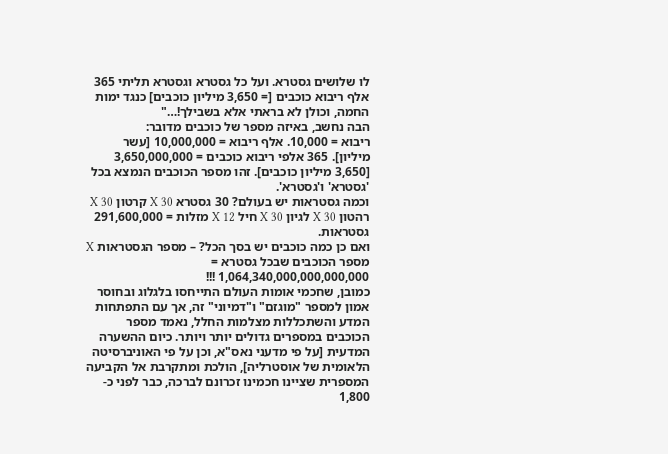לו שלושים גסטרא. ועל כל גסטרא וגסטרא תליתי 365 אלף ריבוא כוכבים [= 3,650 מיליון כוכבים] כנגד ימות החמה, וכולן לא בראתי אלא בשבילך!…"
הבה נחשב, באיזה מספר של כוכבים מדובר:
ריבוא = 10,000. אלף ריבוא = 10,000,000 [עשר מיליון]. 365 אלפי ריבוא כוכבים = 3,650,000,000 [3,650 מיליון כוכבים]. זהו מספר הכוכבים הנמצא בכל 'גסטרא' ו'גסטרא'.
וכמה גסטראות יש בעולם? 30 גסטרא X 30 קרטון X 30 רהטון X 30 לגיון X 30 חיל X 12 מזלות = 291,600,000 גסטראות.
ואם כן כמה כוכבים יש בסך הכל? – מספר הגסטראות X מספר הכוכבים שבכל גסטרא = 1,064,340,000,000,000,000 !!!
כמובן, שחכמי אומות העולם התייחסו בלגלוג ובחוסר אמון למספר "מוגזם" ו"דמיוני" זה, אך עם התפתחות המדע והשתכללות מצלמות החלל, נאמד מספר הכוכבים במספרים גדולים יותר ויותר. כיום ההשערה המדעית [על פי מדעני נאס"א, וכן על פי האוניברסיטה הלאומית של אוסטרליה], הולכת ומתקרבת אל הקביעה המספרית שציינו חכמינו זכרונם לברכה, כבר לפני כ- 1,800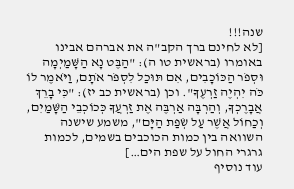שנה!!!
[לא לחינם ברך הקב"ה את אברהם אבינו באומרו (בראשית טו ה): "הַבֶּט נָא הַשָּׁמַיְמָה וּסְפֹר הַכּוֹכָבִים, אִם תּוּכַל לִסְפֹּר אֹתָם, וַיֹּאמֶר לוֹ כֹּה יִהְיֶה זַרְעֶךָ". וכן (בראשית כב יז): "כִּי בָרֵךְ אֲבָרֶכְךָ, וְהַרְבָּה אַרְבֶּה אֶת זַרְעֲךָ כְּכוֹכְבֵי הַשָּׁמַיִם, וְכַחוֹל אֲשֶׁר עַל שְׂפַת הַיָּם", משמע שישנה השוואה בין כמות הכוכבים בשמים, לכמות גרגרי החול על שפת הים…]
עוד נוסיף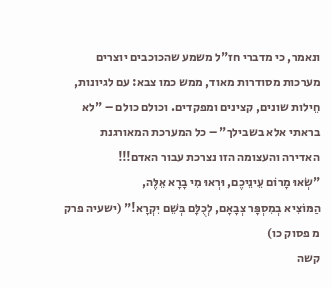ונאמר, כי מדברי חז"ל משמע שהכוכבים יוצרים מערכות מסודרות מאוד, ממש כמו צבא: עם לגיונות, חֵילות שונים, קצינים ומפקדים. וכולם כולם – "לא בראתי אלא בשבילך" – כל המערכת המאורגנת האדירה והעצומה הזו נצרכת עבור האדם!!!
"שְׂאוּ מָרוֹם עֵינֵיכֶם, וּרְאוּ מִי בָרָא אֵלֶּה,
הַמּוֹצִיא בְמִסְפָּר צְבָאָם, לְכֻלָּם בְּשֵׁם יִקְרָא!" (ישעיה פרק מ פסוק כו)
קשה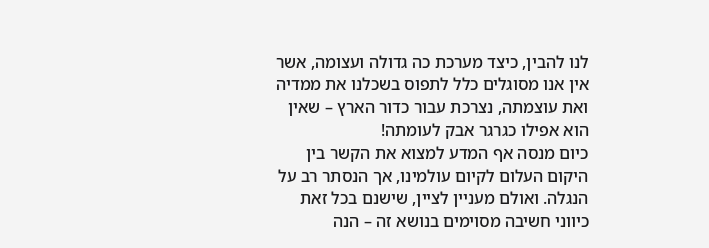לנו להבין, כיצד מערכת כה גדולה ועצומה, אשר אין אנו מסוגלים כלל לתפוס בשכלנו את ממדיה ואת עוצמתה, נצרכת עבור כדור הארץ – שאין הוא אפילו כגרגר אבק לעומתה!
כיום מנסה אף המדע למצוא את הקשר בין היקום העלום לקיום עולמינו, אך הנסתר רב על הנגלה. ואולם מעניין לציין, שישנם בכל זאת כיווני חשיבה מסוימים בנושא זה – הנה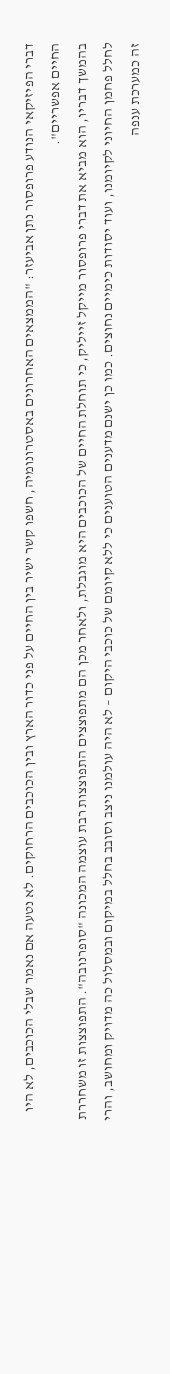דברי הפיזיקאי הנודע פרופסור נתן אביעזר: "הממצאים האחרונים באסטרונומיה, חשפו קשר ישיר בין החיים על פני כדור הארץ ובין הכוכבים הרחוקים. לא נטעה אם נאמר שבלי הכוכבים, לא היו החיים אפשריים".
בהמשך דבריו, הוא מביא את דברי פרופסור מייקל זייליק, כי תוחלת החיים של הכוכבים היא מוגבלת, ולאחר מכן הם מתפוצצים התפוצצות רבת עוצמה המכונה "סופרנובה". התפוצצות זו משחררת לחלל פחמן החיוני לקיומנו, ועוד יסודות כימיים נחוצים. כמו כן ישנם מדענים הטוענים כי ללא קיומם של כוכבי היקום – לא היה עולמנו ניצב וסובב בחלל במיקום ובמסלול כה מדויק ומחושב, והרי זה כמערכת ענפה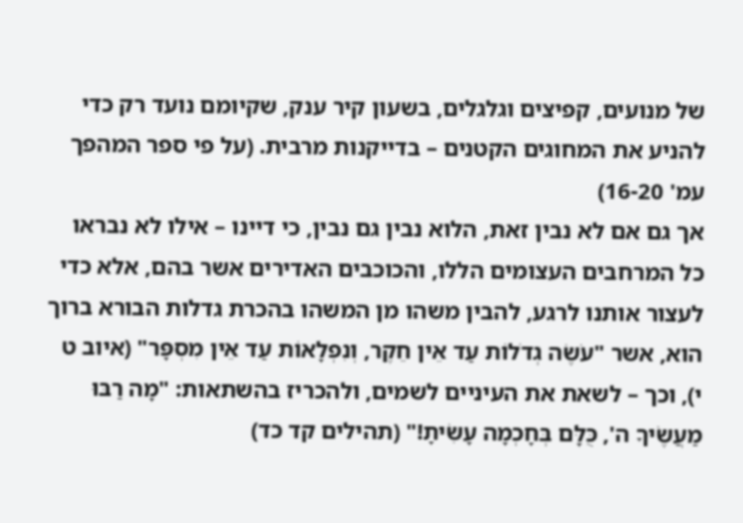של מנועים, קפיצים וגלגלים, בשעון קיר ענק, שקיומם נועד רק כדי להניע את המחוגים הקטנים – בדייקנות מרבית. (על פי ספר המהפך עמ' 16-20)
אך גם אם לא נבין זאת, הלוא נבין גם נבין, כי דיינו – אילו לא נבראו כל המרחבים העצומים הללו, והכוכבים האדירים אשר בהם, אלא כדי לעצור אותנו לרגע, להבין משהו מן המשהו בהכרת גדלות הבורא ברוך הוא, אשר "עֹשֶׂה גְדֹלוֹת עַד אֵין חֵקֶר, וְנִפְלָאוֹת עַד אֵין מִסְפָּר" (איוב ט י), וכך – לשאת את העיניים לשמים, ולהכריז בהשתאות: "מָה רַבּוּ מַעֲשֶׂיךָ ה', כֻּלָּם בְּחָכְמָה עָשִׂיתָ!" (תהילים קד כד)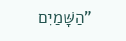"הַשָּׁמַיִם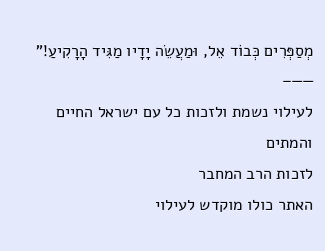מְסַפְּרִים כְּבוֹד אֵל, וּמַעֲשֵׂה יָדָיו מַגִּיד הָרָקִיעַ!"
——–
לעילוי נשמת ולזכות כל עם ישראל החיים והמתים
לזכות הרב המחבר
האתר כולו מוקדש לעילוי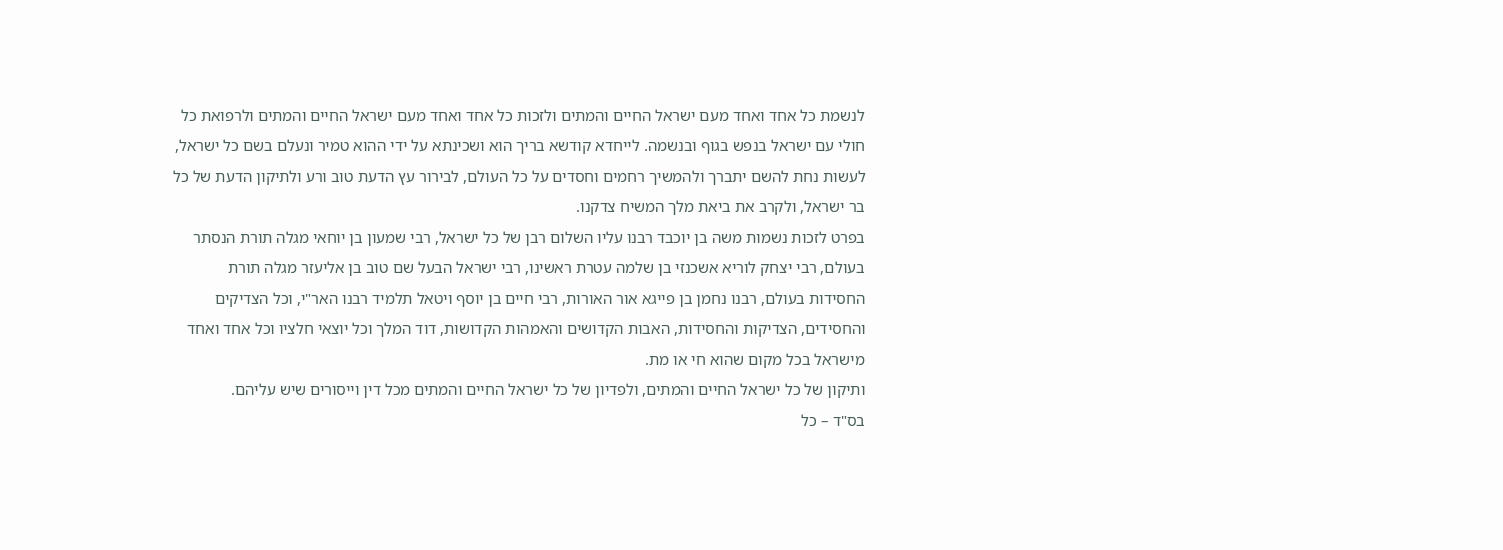לנשמת כל אחד ואחד מעם ישראל החיים והמתים ולזכות כל אחד ואחד מעם ישראל החיים והמתים ולרפואת כל חולי עם ישראל בנפש בגוף ובנשמה. לייחדא קודשא בריך הוא ושכינתא על ידי ההוא טמיר ונעלם בשם כל ישראל, לעשות נחת להשם יתברך ולהמשיך רחמים וחסדים על כל העולם, לבירור עץ הדעת טוב ורע ולתיקון הדעת של כל בר ישראל, ולקרב את ביאת מלך המשיח צדקנו.
בפרט לזכות נשמות משה בן יוכבד רבנו עליו השלום רבן של כל ישראל, רבי שמעון בן יוחאי מגלה תורת הנסתר בעולם, רבי יצחק לוריא אשכנזי בן שלמה עטרת ראשינו, רבי ישראל הבעל שם טוב בן אליעזר מגלה תורת החסידות בעולם, רבנו נחמן בן פייגא אור האורות, רבי חיים בן יוסף ויטאל תלמיד רבנו האר"י, וכל הצדיקים והחסידים, הצדיקות והחסידות, האבות הקדושים והאמהות הקדושות, דוד המלך וכל יוצאי חלציו וכל אחד ואחד מישראל בכל מקום שהוא חי או מת.
ותיקון של כל ישראל החיים והמתים, ולפדיון של כל ישראל החיים והמתים מכל דין וייסורים שיש עליהם.
בס"ד – כל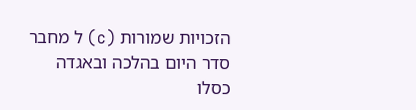הזכויות שמורות (c) ל מחבר
סדר היום בהלכה ובאגדה
כסלו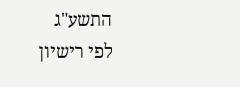התשע"ג
לפי רישיון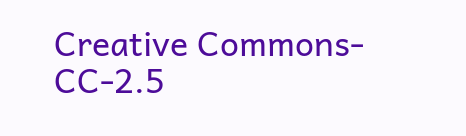Creative Commons-CC-2.5